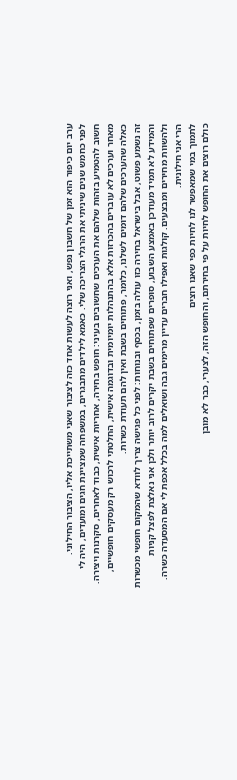ערב יום כיפור הוא זמן של חשבון נפש, ואני רוצה לעשות אחד כזה לציבור שאני משתייכת אליו, הציבור החילוני.
לפני כחמש שנים שיניתי את הרגלי הצריכה שלי. כאמא לילדים מתבגרים, במשפחה שמציינת חגים ומועדים, היה לי חשוב להטמיע בזהות שלהם את הערכים שחשובים בעיני: חופש בחירה, אחריות אישית, כבוד לאחרים, סקרנות ויצירה.
מאחר וערכים לא עוברים בהכרזות אלא בהתנהלות יומיומית ובדוגמה אישית, החלטתי לרכוש רק מעסקים חופשיים, כאלה שהערכים שלהם דומים לשלנו, כלומר, פתוחים בשבת ואין להם תעודת כשרות.
זה נשמע פשוט, אבל בישראל בחירה כזו עולה בזמן, בכסף ובנוחות: לפני כל פגישה צריך לוודא שהמקום חופשי מכשרות והמידע לא תמיד מעודכן באמצע השבוע, סופרים שפתוחים בשבת יקרים לרוב יותר ולכן אני נאלצת לפצל קניות ולהשוות מחירים ומבצעים. קולגות ואפילו חברים עדיין מרימים גבה ושואלים למה בכלל אכפת לי אם המסעדה כשרה. הרי אני חילונית.
לתמוך במי שמאפשר לנו לחיות כפי שאנו רוצים
כולם רוצים את החופש לחיות על פי בחירתם, והחופש הזה, לצערי, כבר לא מובן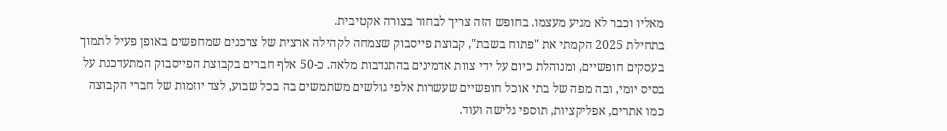מאליו וכבר לא מגיע מעצמו. בחופש הזה צריך לבחור בצורה אקטיבית.
בתחילת 2025 הקמתי את "פתוח בשבת", קבוצת פייסבוק שצמחה לקהילה ארצית של צרכנים שמחפשים באופן פעיל לתמוך בעסקים חופשיים, ומנוהלת כיום על ידי צוות אדמינים בהתנדבות מלאה. כ-50 אלף חברים בקבוצת הפייסבוק המתעדכנת על בסיס יומי, ובה מפה של בתי אוכל חופשיים שעשרות אלפי גולשים משתמשים בה בכל שבוע, לצד יוזמות של חברי הקבוצה כמו אתרים, אפליקציות, תוספי גלישה ועוד.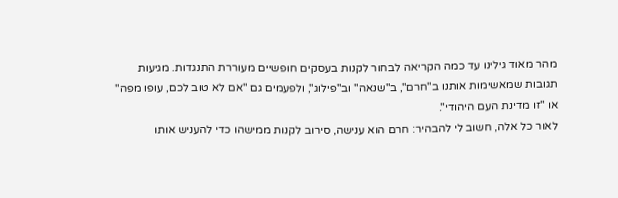מהר מאוד גילינו עד כמה הקריאה לבחור לקנות בעסקים חופשיים מעוררת התנגדות. מגיעות תגובות שמאשימות אותנו ב"חרם", ב"שנאה" וב"פילוג", ולפעמים גם "אם לא טוב לכם, עופו מפה" או "זו מדינת העם היהודי".
לאור כל אלה, חשוב לי להבהיר: חרם הוא ענישה, סירוב לקנות ממישהו כדי להעניש אותו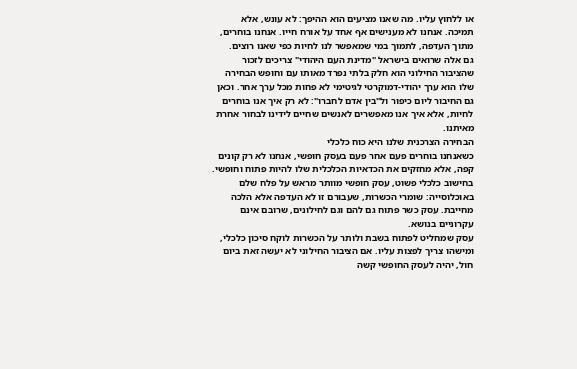או ללחוץ עליו. מה שאנו מציעים הוא ההיפך: לא עונש, אלא תמיכה. אנחנו לא מענישים אף אחד על אורח חייו. אנחנו בוחרים, מתוך העדפה, לתמוך במי שמאפשר לנו לחיות כפי שאנו רוצים.
גם אלה שרואים בישראל "מדינת העם היהודי" צריכים לזכור שהציבור החילוני הוא חלק בלתי נפרד מאותו עם וחופש הבחירה שלו הוא ערך יהודי-דמוקרטי לגיטימי לא פחות מכל ערך אחר. וכאן גם החיבור ליום כיפור ול"בין אדם לחברו": לא רק איך אנו בוחרים לחיות, אלא איך אנו מאפשרים לאנשים שחיים לידינו לבחור אחרת מאיתנו.
הבחירה הצרכנית שלנו היא כוח כלכלי
כשאנחנו בוחרים פעם אחר פעם בעסק חופשי, אנחנו לא רק קונים קפה, אלא מחזקים את הכדאיות הכלכלית שלו להיות פתוח וחופשי.
בחישוב כלכלי פשוט, עסק חופשי מוותר מראש על פלח שלם באוכלוסייה: שומרי הכשרות, שעבורם זו לא העדפה אלא הלכה מחייבת. עסק כשר פתוח גם להם וגם לחילונים, שרובם אינם עקרוניים בנושא.
עסק שמחליט לפתוח בשבת ולותר על הכשרות לוקח סיכון כלכלי, ומישהו צריך לפצות עליו. אם הציבור החילוני לא יעשה זאת ביום חול, יהיה לעסק החופשי קשה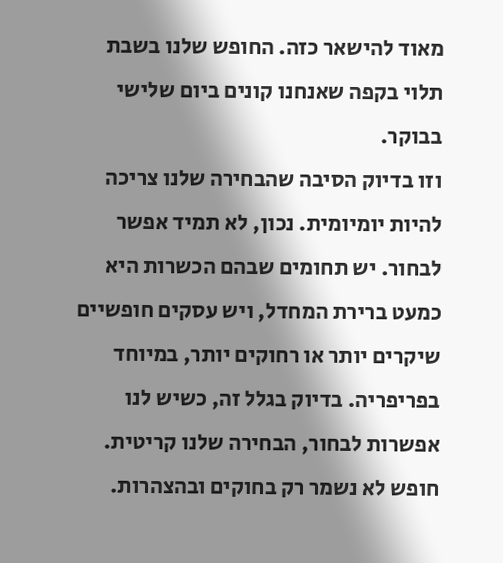מאוד להישאר כזה. החופש שלנו בשבת תלוי בקפה שאנחנו קונים ביום שלישי בבוקר.
וזו בדיוק הסיבה שהבחירה שלנו צריכה להיות יומיומית. נכון, לא תמיד אפשר לבחור. יש תחומים שבהם הכשרות היא כמעט ברירת המחדל, ויש עסקים חופשיים שיקרים יותר או רחוקים יותר, במיוחד בפריפריה. בדיוק בגלל זה, כשיש לנו אפשרות לבחור, הבחירה שלנו קריטית.
חופש לא נשמר רק בחוקים ובהצהרות.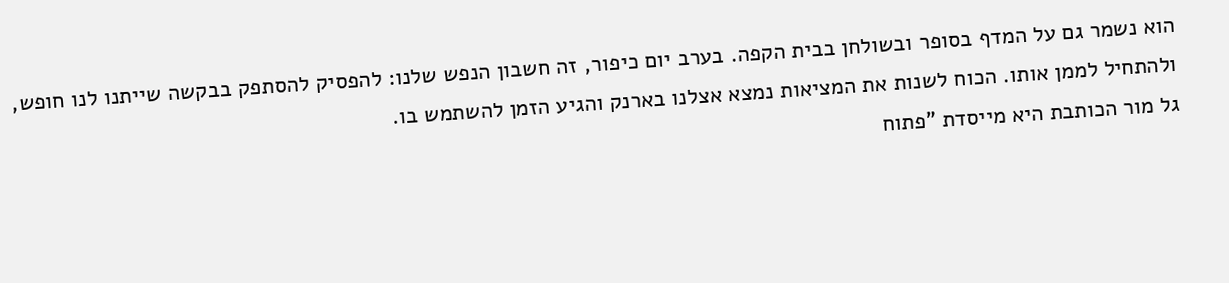הוא נשמר גם על המדף בסופר ובשולחן בבית הקפה. בערב יום כיפור, זה חשבון הנפש שלנו: להפסיק להסתפק בבקשה שייתנו לנו חופש, ולהתחיל לממן אותו. הכוח לשנות את המציאות נמצא אצלנו בארנק והגיע הזמן להשתמש בו.
גל מור הכותבת היא מייסדת "פתוח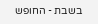בשבת - החופש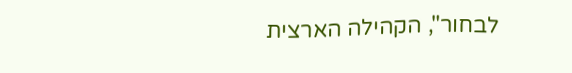לבחור", הקהילה הארצית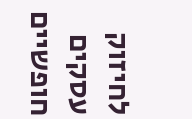לחיזוק עסקים חופשיים